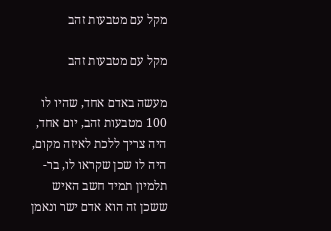מקל עם מטבעות זהב

מקל עם מטבעות זהב

מעשה באדם אחד, שהיו לו 100 מטבעות זהב, יום אחד, היה צריך ללכת לאיזה מקום, היה לו שכן שקראו לו, בר-תלמיון תמיד חשב האיש ששכן זה הוא אדם ישר ונאמן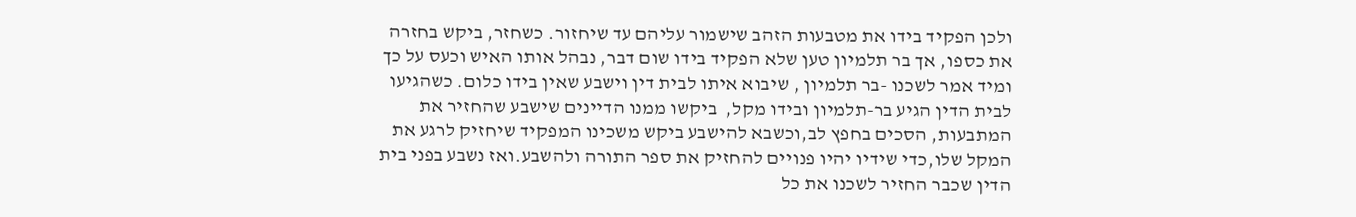ולכן הפקיד בידו את מטבעות הזהב שישמור עליהם עד שיחזור. כשחזר, ביקש בחזרה את כספו, אך בר תלמיון טען שלא הפקיד בידו שום דבר, נבהל אותו האיש וכעס על כך ומיד אמר לשכנו -בר תלמיון , שיבוא איתו לבית דין וישבע שאין בידו כלום. כשהגיעו לבית הדין הגיע בר-תלמיון ובידו מקל,  ביקשו ממנו הדיינים שישבע שהחזיר את המתבעות, הסכים בחפץ לב,וכשבא להישבע ביקש משכינו המפקיד שיחזיק לרגע את המקל שלו,כדי שידיו יהיו פנויים להחזיק את ספר התורה ולהשבע.ואז נשבע בפני בית הדין שכבר החזיר לשכנו את כל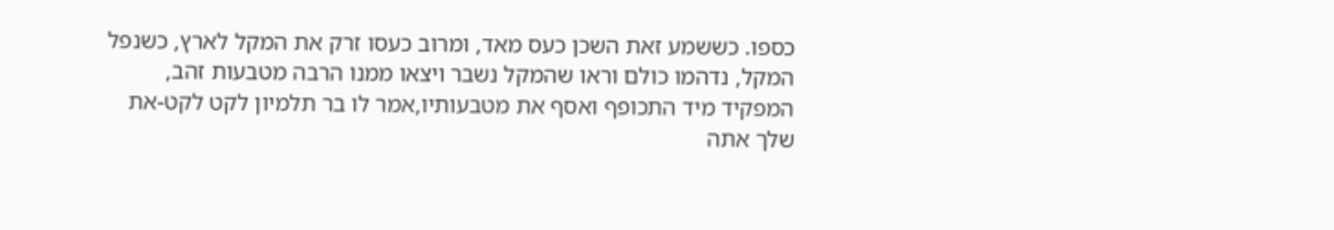כספו. כששמע זאת השכן כעס מאד, ומרוב כעסו זרק את המקל לארץ, כשנפל המקל, נדהמו כולם וראו שהמקל נשבר ויצאו ממנו הרבה מטבעות זהב, המפקיד מיד התכופף ואסף את מטבעותיו,אמר לו בר תלמיון לקט לקט-את שלך אתה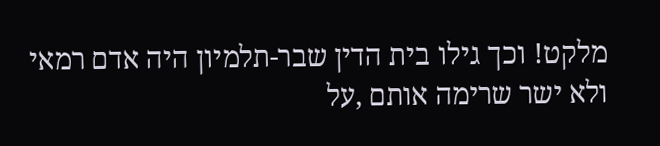מלקט! וכך גילו בית הדין שבר-תלמיון היה אדם רמאי ולא ישר שרימה אותם ,על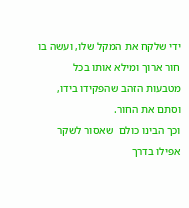ידי שלקח את המקל שלו, ועשה בו חור ארוך ומילא אותו בכל מטבעות הזהב שהפקידו בידו, וסתם את החור.
וכך הבינו כולם  שאסור לשקר אפילו בדרך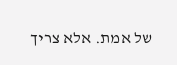של אמת. אלא צריך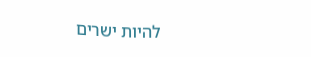להיות ישרים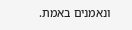ונאמנים באמת.